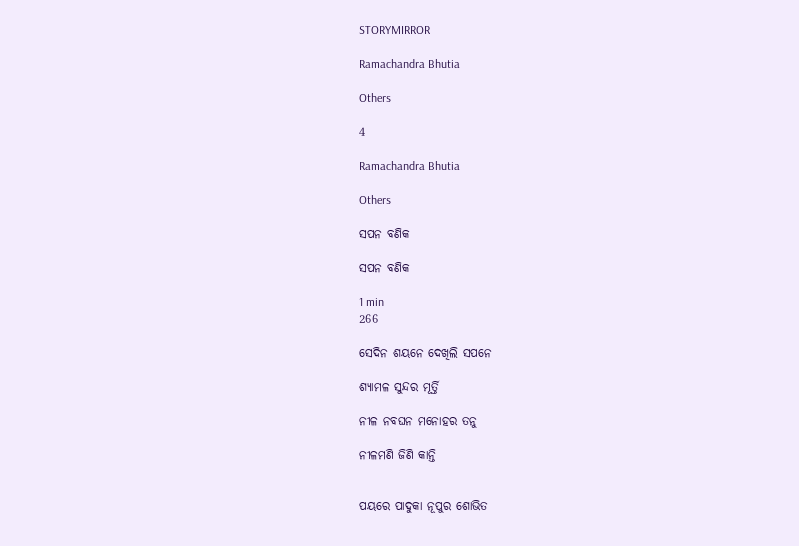STORYMIRROR

Ramachandra Bhutia

Others

4

Ramachandra Bhutia

Others

ସପନ ବଣିକ

ସପନ ବଣିକ

1 min
266

ସେଦିନ ଶୟନେ ଦେଖିଲି ସପନେ

ଶ୍ୟାମଳ ସୁନ୍ଦର ମୂର୍ତ୍ତି

ନୀଳ ନବଘନ ମନୋହର ତନୁ

ନୀଳମଣି ଜିଣି କାନ୍ତି


ପୟରେ ପାଦୁକା ନୂପୁର ଶୋଭିତ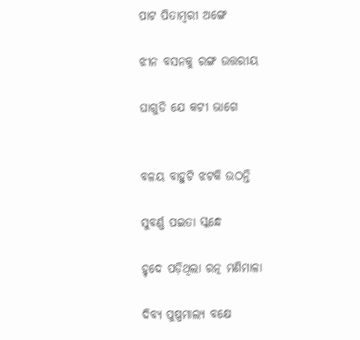ପାଟ ପିତାମ୍ବରୀ ଅଙ୍ଗେ

ଝୀନ ବସନକୁ ରଙ୍ଗ ଉତ୍ତରୀୟ

ଘାଗୁଡି ଯେ କଟୀ ଭାଗେ


ବଳୟ ବାହୁଟି ଝଟକି ଉଠନ୍ତି

ସୁବର୍ଣ୍ଣ ପଇତା ସ୍କନ୍ଧେ

ହୃଦେ ପଡ଼ିଥିଲା ରତ୍ନ ମଣିମାଳା

ଦିବ୍ୟ ପୁଷ୍ପମାଲ୍ୟ ବକ୍ଷେ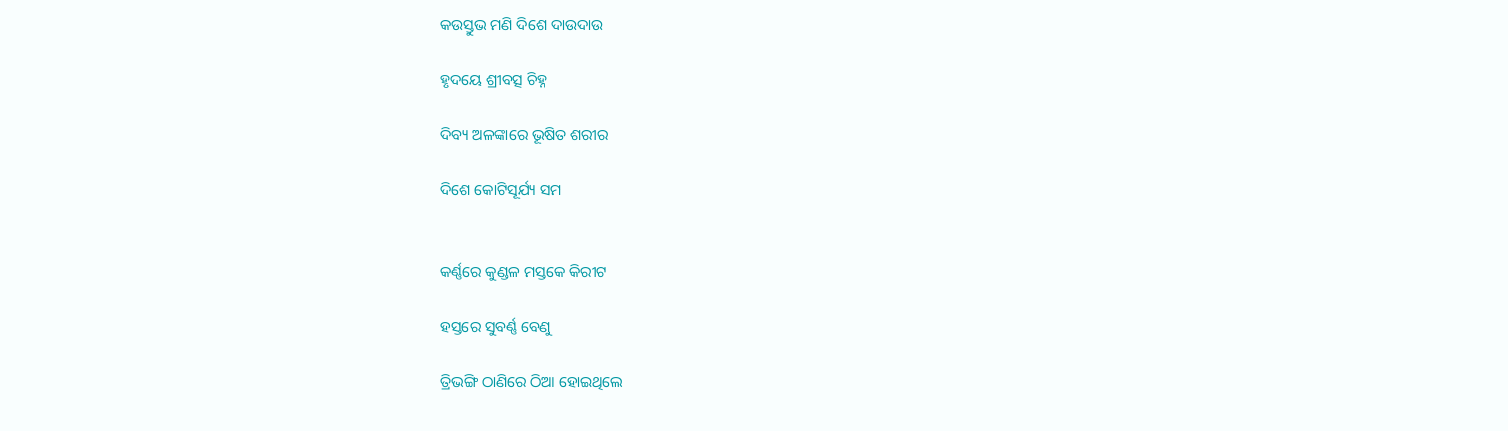କଉସ୍ତୁଭ ମଣି ଦିଶେ ଦାଉଦାଉ

ହୃଦୟେ ଶ୍ରୀବତ୍ସ ଚିହ୍ନ

ଦିବ୍ୟ ଅଳଙ୍କାରେ ଭୂଷିତ ଶରୀର

ଦିଶେ କୋଟିସୂର୍ଯ୍ୟ ସମ


କର୍ଣ୍ଣରେ କୁଣ୍ଡଳ ମସ୍ତକେ କିରୀଟ

ହସ୍ତରେ ସୁବର୍ଣ୍ଣ ବେଣୁ

ତ୍ରିଭଙ୍ଗି ଠାଣିରେ ଠିଆ ହୋଇଥିଲେ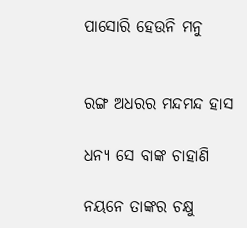ପାସୋରି ହେଉନି ମନୁ


ରଙ୍ଗ ଅଧରର ମନ୍ଦମନ୍ଦ ହାସ

ଧନ୍ୟ ସେ ବାଙ୍କ ଚାହାଣି

ନୟନେ ତାଙ୍କର ଚକ୍ଷୁ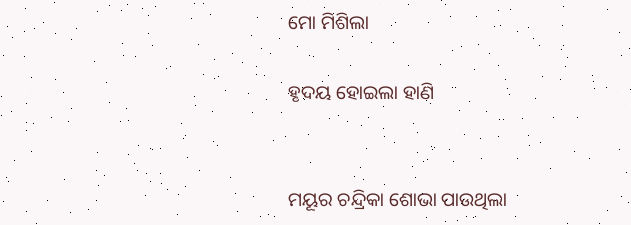ମୋ ମିଶିଲା

ହୃଦୟ ହୋଇଲା ହାଣି


ମୟୂର ଚନ୍ଦ୍ରିକା ଶୋଭା ପାଉଥିଲା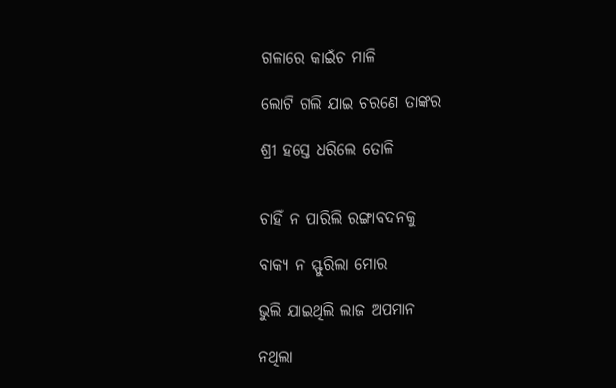ଗଳାରେ କାଇଁଚ ମାଳି

ଲୋଟି ଗଲି ଯାଇ ଚରଣେ ତାଙ୍କର

ଶ୍ରୀ ହସ୍ତେ ଧରିଲେ ତୋଳି


ଚାହିଁ ନ ପାରିଲି ରଙ୍ଗାବଦନକୁ

ବାକ୍ୟ ନ ସ୍ଫୁରିଲା ମୋର

ଭୁଲି ଯାଇଥିଲି ଲାଜ ଅପମାନ

ନଥିଲା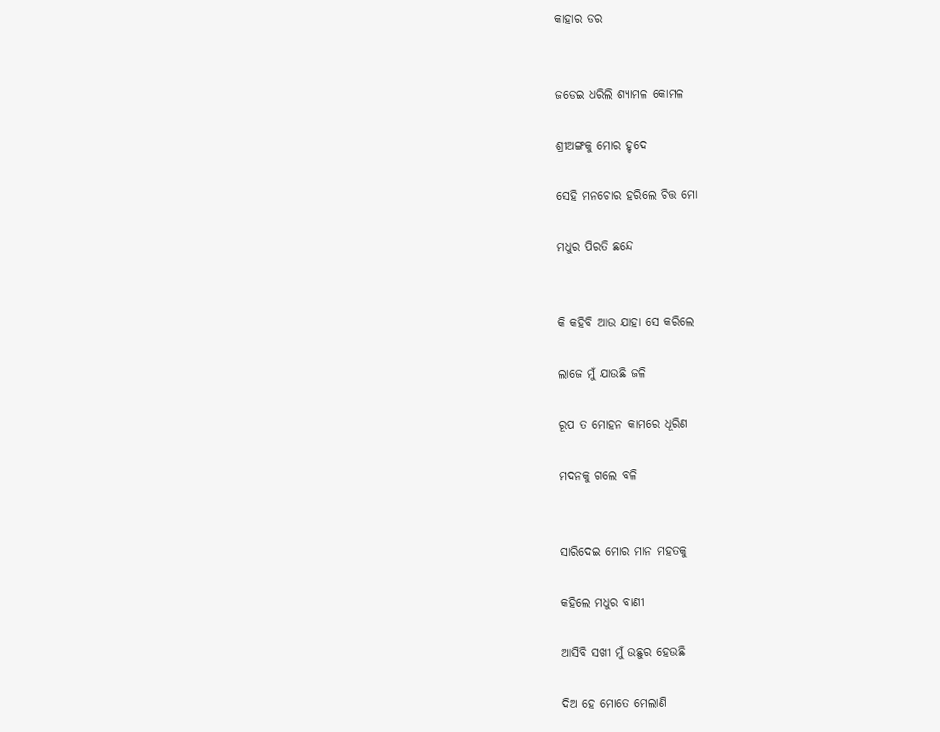କାହାର ଡର


ଜଡେଇ ଧରିଲି ଶ୍ୟାମଳ କୋମଳ

ଶ୍ରୀଅଙ୍ଗକୁ ମୋର ହୃଦେ

ସେହି ମନଚୋର ହରିଲେ ଚିତ୍ତ ମୋ

ମଧୁର ପିରତି ଛନ୍ଦେ


କି କହିବି ଆଉ ଯାହା ସେ କରିଲେ

ଲାଜେ ମୁଁ ଯାଉଛି ଜଳି

ରୂପ ତ ମୋହନ କାମରେ ଧୂରିଣ

ମଦନକୁ ଗଲେ ବଳି


ସାରିଦେଇ ମୋର ମାନ ମହତକୁ

କହିଲେ ମଧୁର ବାଣୀ

ଆସିବି ସଖୀ ମୁଁ ଉଛୁର ହେଉଛି

ଦିଅ ହେ ମୋତେ ମେଲାଣି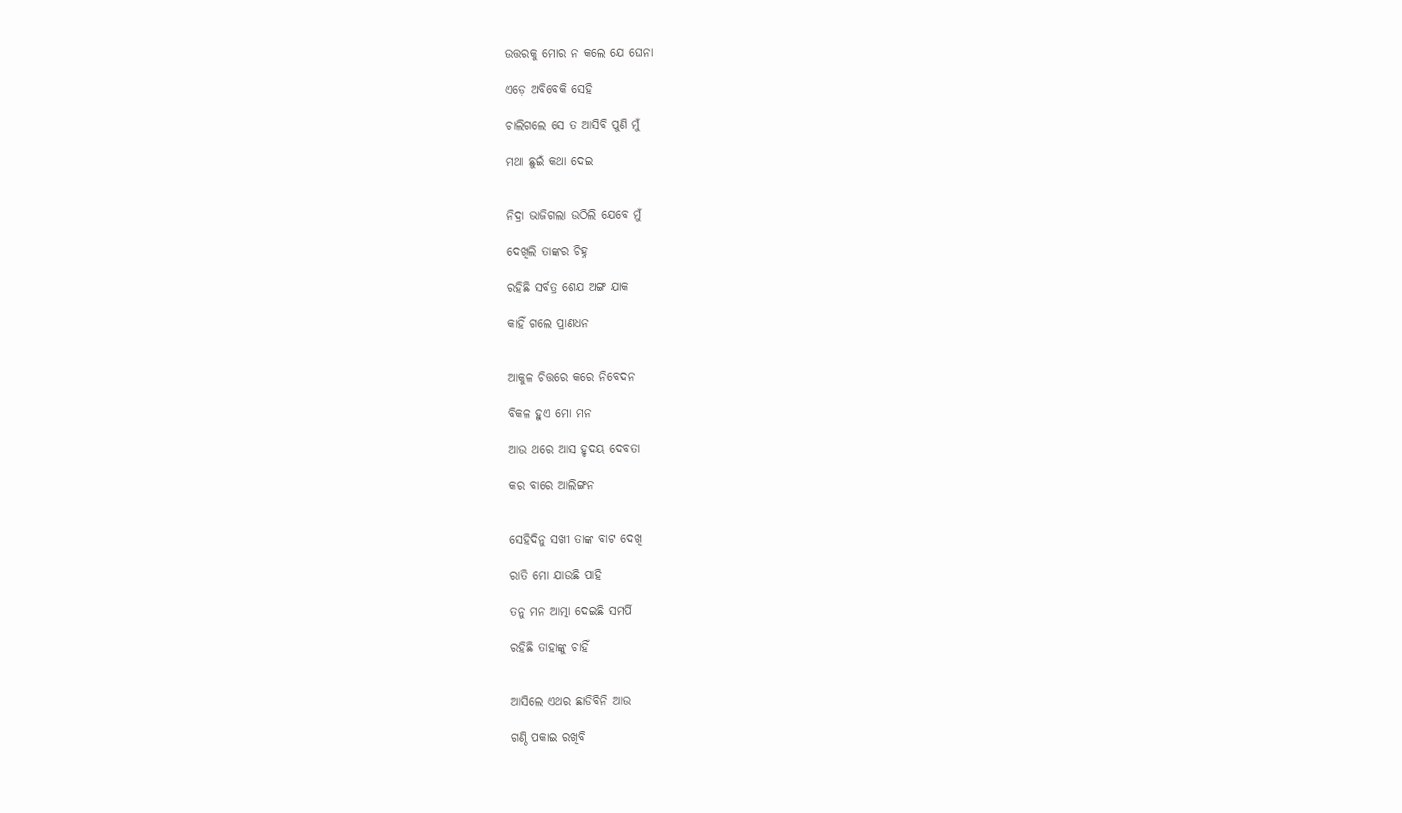ଉତ୍ତରକୁ ମୋର ନ କଲେ ଯେ ଘେନା

ଏଡ଼େ ଅବିବେକି ସେହି

ଚାଲିଗଲେ ସେ ତ ଆସିବି ପୁଣି ମୁଁ

ମଥା ଛୁଇଁ କଥା ଦେଇ


ନିଦ୍ରା ଭାଜିଗଲା ଉଠିଲି ଯେବେ ମୁଁ

ଦେଖିଲି ତାଙ୍କର ଚିହ୍ନ

ରହିଛି ସର୍ବତ୍ର ଶେଯ ଅଙ୍ଗ ଯାକ

କାହିଁ ଗଲେ ପ୍ରାଣଧନ


ଆକୁଳ ଚିତ୍ତରେ କରେ ନିବେଦନ

ବିକଳ ହୁଏ ମୋ ମନ

ଆଉ ଥରେ ଆସ ହୃଦୟ ଦେବତା

କର ବାରେ ଆଲିଙ୍ଗନ


ସେହିଦିନୁ ସଖୀ ତାଙ୍କ ବାଟ ଦେଖି

ରାତି ମୋ ଯାଉଛି ପାହି

ତନୁ ମନ ଆତ୍ମା ଦେଇଛି ସମର୍ପି

ରହିଛି ତାହାଙ୍କୁ ଚାହିଁ


ଆସିଲେ ଏଥର ଛାଡିବିନି ଆଉ

ଗଣ୍ଠି ପକାଇ ରଖିବି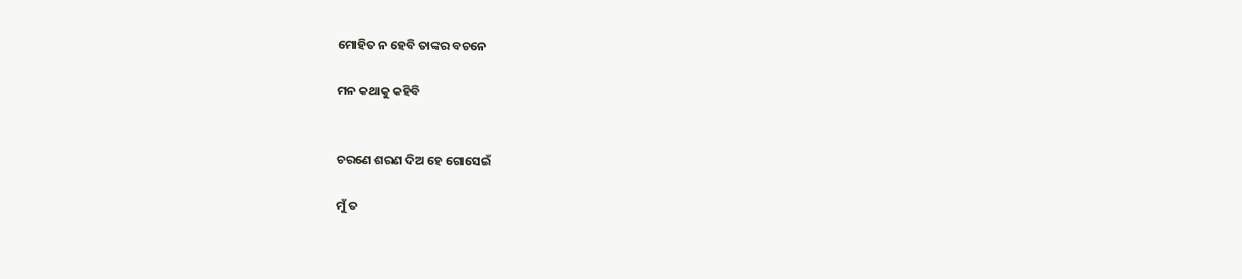ମୋହିତ ନ ହେବି ତାଙ୍କର ବଚନେ

ମନ କଥାକୁ କହିବି


ଚରଣେ ଶରଣ ଦିଅ ହେ ଗୋସେଇଁ

ମୁଁ ତ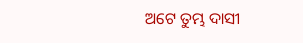ଅଟେ ତୁମ୍ଭ ଦାସୀ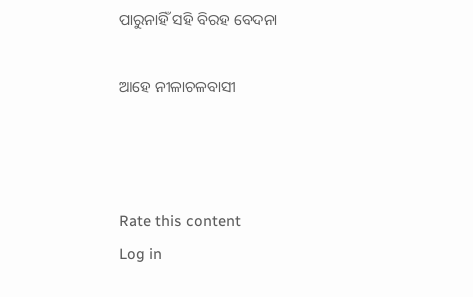ପାରୁନାହିଁ ସହି ବିରହ ବେଦନା

ଆହେ ନୀଳାଚଳବାସୀ



Rate this content
Log in